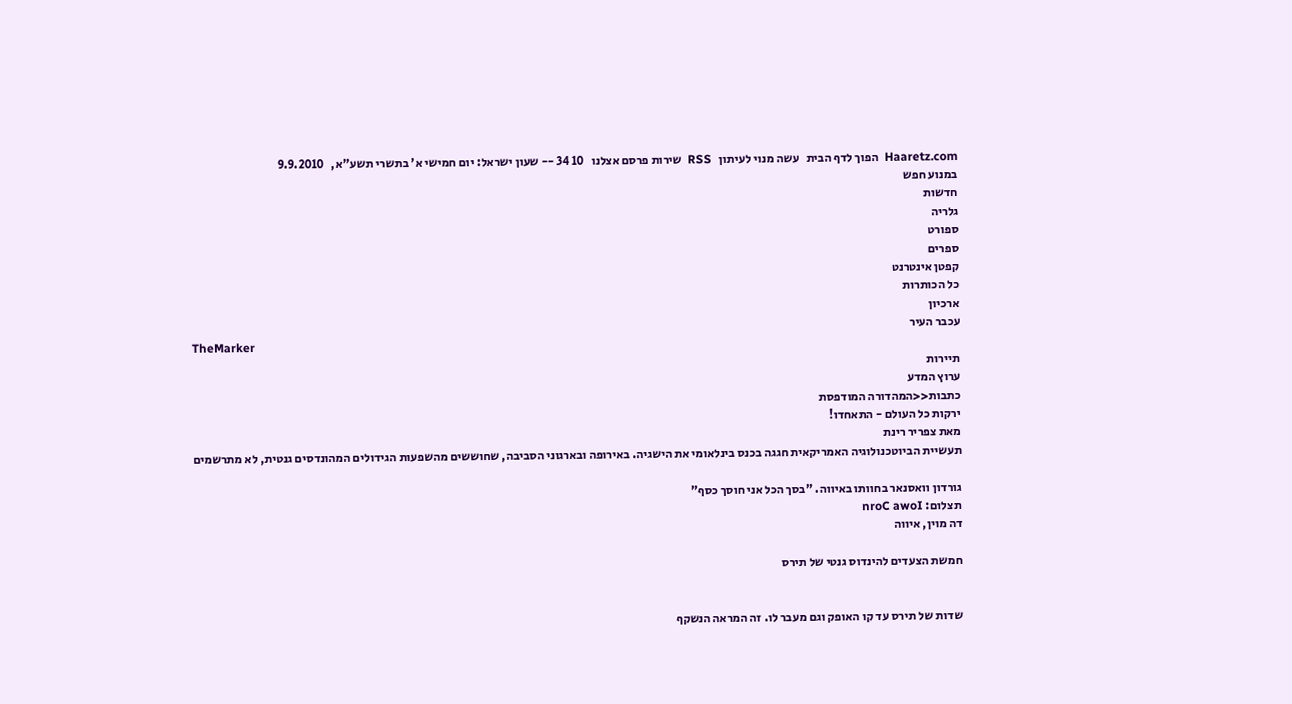Haaretz.com  הפוך לדף הבית   עשה מנוי לעיתון   RSS  שירות פרסם אצלנו   10 34 -- שעון ישראל: יום חמישי א' בתשרי תשע"א,   9.9.2010
במנוע חפש
חדשות
גלריה
ספורט
ספרים
קפטן אינטרנט
כל הכותרות
ארכיון
עכבר העיר
TheMarker
תיירות
ערוץ המדע
כתבות<<המהדורה המודפסת
ירקות כל העולם - התאחדו!
מאת צפריר רינת
תעשיית הביוטכנולוגיה האמריקאית חגגה בכנס בינלאומי את הישגיה. באירופה ובארגוני הסביבה, שחוששים מהשפעות הגידולים המהונדסים גנטית, לא מתרשמים

גורדון וואסנאר בחוותו באיווה. "בסך הכל אני חוסך כסף"
תצלום: nroC awoI
דה מוין, איווה

חמשת הצעדים להינדוס גנטי של תירס


שדות של תירס עד קו האופק וגם מעבר לו. זה המראה הנשקף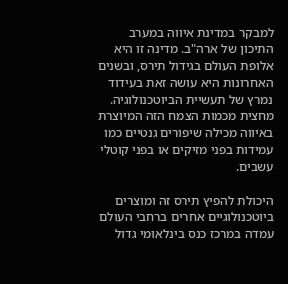למבקר במדינת איווה במערב התיכון של ארה"ב. מדינה זו היא אלופת העולם בגידול תירס, ובשנים האחרונות היא עושה זאת בעידוד נמרץ של תעשיית הביוטכנולוגיה. מחצית מכמות הצמח הזה המיוצרת באיווה מכילה שיפורים גנטיים כמו עמידות בפני מזיקים או בפני קוטלי עשבים.

היכולת להפיץ תירס זה ומוצרים ביוטכנולוגיים אחרים ברחבי העולם עמדה במרכז כנס בינלאומי גדול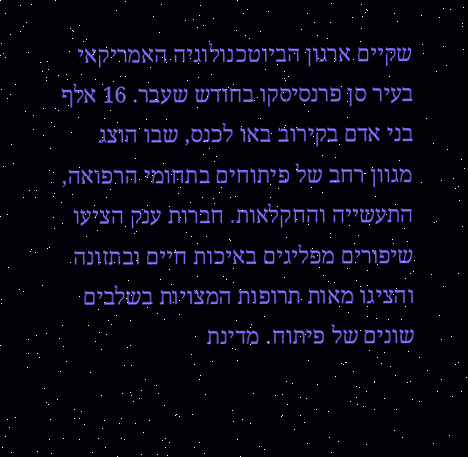שקיים ארגון הביוטכנולוגיה האמריקאי בעיר סן פרנסיסקו בחודש שעבר. 16 אלף בני אדם בקירוב באו לכנס, שבו הוצג מגוון רחב של פיתוחים בתחומי הרפואה, התעשייה והחקלאות. חברות ענק הציעו שיפורים מפליגים באיכות חיים ובתזונה והציגו מאות תרופות המצויות בשלבים שונים של פיתוח. מדינת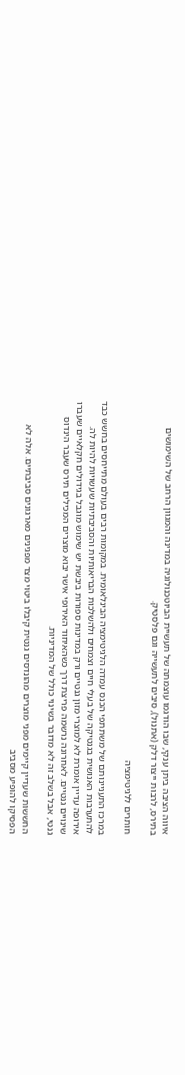איווה הציבה ביתן ענקי, שבו הודגמו עוצמתה של תעשיית הביוטכנולוגיה במדינה והמגוון הרחב של השימושים בתירס, לרבות ייצור דלק (אתנול), סיבים לתעשייה וגם פלסטיק.

חותרים ללגיטימציה

במרכז התעניינותם של משתתפי הכנס עמדה הלגיטימציה הבינלאומית. במקומות רבים בעולם מתייחסים בחשש כבד להתערבות האנושית בגנטיקה של בעלי חיים וצמחים ולהשלכות הבריאותיות והסביבתיות שעשויות להיות לה. אירופה עדיין אומרת לא למוצרי מזון גנטיים ורק במדינות ספורות ביבשת יש שימוש מוגבל בגידולים חקלאיים שעברו שינויים גנטיים. לאחרונה נרשמה פריצת דרך כשהאיחוד האירופי אישר יבוא מוצרים המכילים תירס שעבר הינדוס גנטי, אבל בשלב זה לא מדובר בשינוי כולל של המדיניות.

החששות שעדיין קיימים מפני מוצרים מהונדסים גנטית קיבלו ביטוי מצד מפגינים מארגונים סביבתיים. אלה לא הפסיקו להופיע מסביב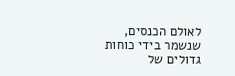לאולם הכנסים, שנשמר בידי כוחות גדולים של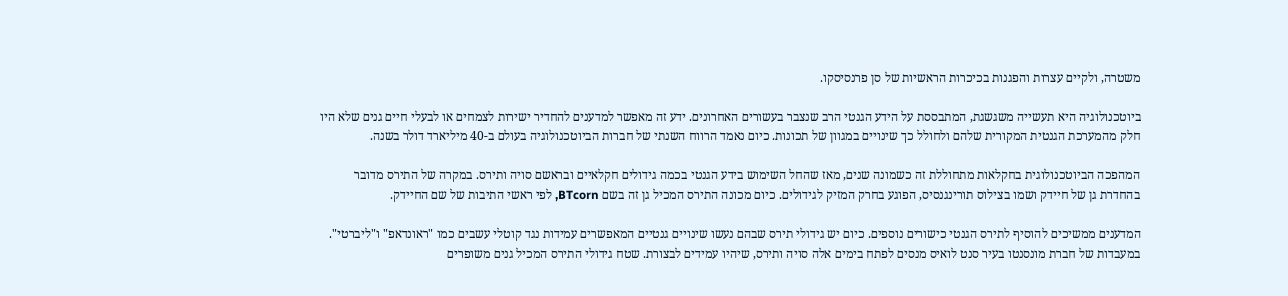משטרה, ולקיים עצרות והפגנות בכיכרות הראשיות של סן פרנסיסקו.

ביוטכנולוגיה היא תעשייה משגשגת, המתבססת על הידע הגנטי הרב שנצבר בעשורים האחרונים. ידע זה מאפשר למדענים להחדיר ישירות לצמחים או לבעלי חיים גנים שלא היו חלק מהמערכת הגנטית המקורית שלהם ולחולל כך שינויים במגוון של תכונות. כיום נאמד הרווח השנתי של חברות הביוטכנולוגיה בעולם ב-40 מיליארד דולר בשנה.

המהפכה הביוטכנולוגית בחקלאות מתחוללת זה כשמונה שנים, מאז שהחל השימוש בידע הגנטי בכמה גידולים חקלאיים ובראשם סויה ותירס. במקרה של התירס מדובר בהחדרת גן של חיידק ושמו בצילוס תורינגנסיס, הפוגע בחרק המזיק לגידולים. כיום מכונה התירס המכיל גן זה בשם BTcorn, לפי ראשי התיבות של שם החיידק.

המדענים ממשיכים להוסיף לתירס הגנטי כישורים נוספים. כיום יש גידולי תירס שבהם נעשו שינויים גנטיים המאפשרים עמידות נגד קוטלי עשבים כמו "ראונדאפ" ו"ליברטי". במעבדות של חברת מונסנטו בעיר סנט לואיס מנסים לפתח בימים אלה סויה ותירס, שיהיו עמידים לבצורת. שטח גידולי התירס המכיל גנים משופרים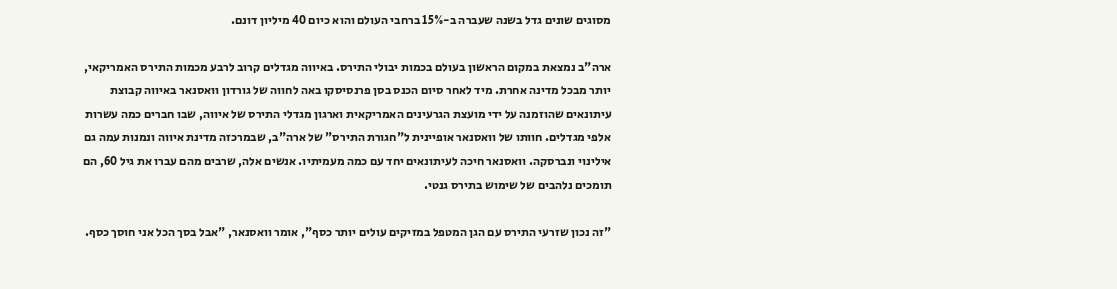מסוגים שונים גדל בשנה שעברה ב-15% ברחבי העולם והוא כיום 40 מיליון דונם.

ארה"ב נמצאת במקום הראשון בעולם בכמות יבולי התירס. באיווה מגדלים קרוב לרבע מכמות התירס האמריקאי, יותר מבכל מדינה אחרת. מיד לאחר סיום הכנס בסן פרנסיסקו באה לחווה של גורדון וואסנאר באיווה קבוצת עיתונאים שהוזמנה על ידי מועצת הגרעינים האמריקאית וארגון מגדלי התירס של איווה, שבו חברים כמה עשרות אלפי מגדלים. חוותו של וואסנאר אופיינית ל"חגורת התירס" של ארה"ב, שבמרכזה מדינת איווה ונמנות עמה גם אילינוי ונברסקה. וואסנאר חיכה לעיתונאים יחד עם כמה מעמיתיו. אנשים אלה, שרבים מהם עברו את גיל 60, הם תומכים נלהבים של שימוש בתירס גנטי.

"זה נכון שזרעי התירס עם הגן המטפל במזיקים עולים יותר כסף", אומר וואסנאר, "אבל בסך הכל אני חוסך כסף.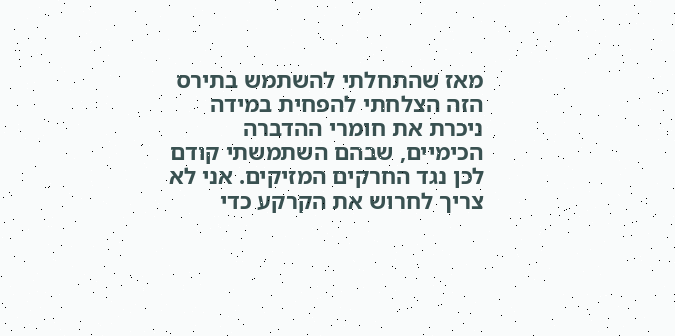מאז שהתחלתי להשתמש בתירס הזה הצלחתי להפחית במידה ניכרת את חומרי ההדברה הכימיים, שבהם השתמשתי קודם לכן נגד החרקים המזיקים. אני לא צריך לחרוש את הקרקע כדי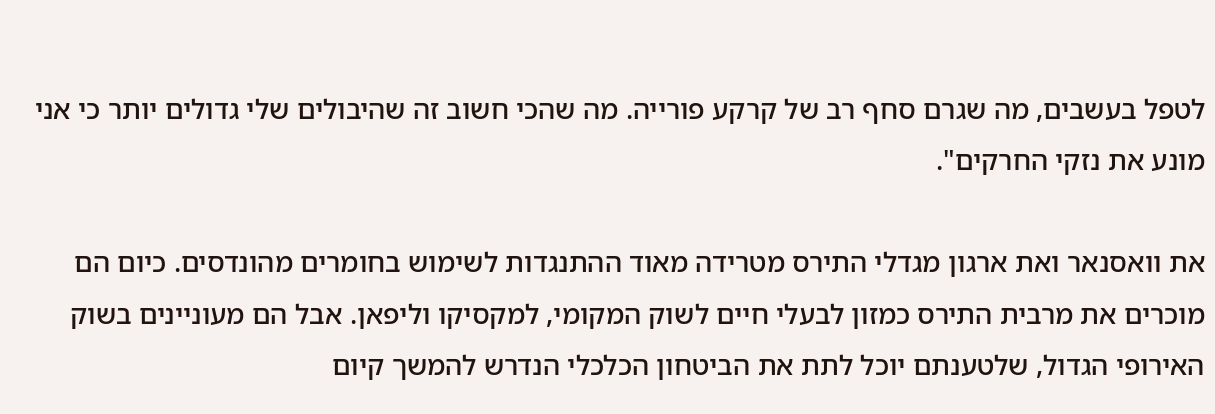לטפל בעשבים, מה שגרם סחף רב של קרקע פורייה. מה שהכי חשוב זה שהיבולים שלי גדולים יותר כי אני מונע את נזקי החרקים".

את וואסנאר ואת ארגון מגדלי התירס מטרידה מאוד ההתנגדות לשימוש בחומרים מהונדסים. כיום הם מוכרים את מרבית התירס כמזון לבעלי חיים לשוק המקומי, למקסיקו וליפאן. אבל הם מעוניינים בשוק האירופי הגדול, שלטענתם יוכל לתת את הביטחון הכלכלי הנדרש להמשך קיום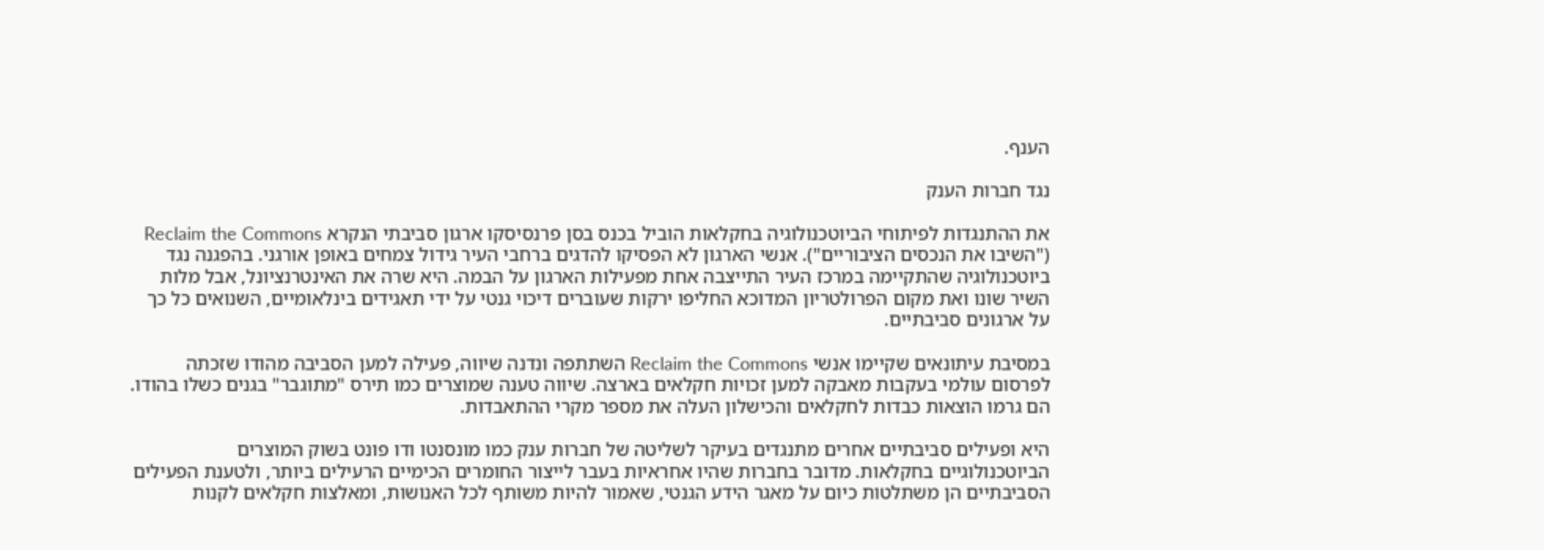הענף.

נגד חברות הענק

את ההתנגדות לפיתוחי הביוטכנולוגיה בחקלאות הוביל בכנס בסן פרנסיסקו ארגון סביבתי הנקרא Reclaim the Commons ("השיבו את הנכסים הציבוריים"). אנשי הארגון לא הפסיקו להדגים ברחבי העיר גידול צמחים באופן אורגני. בהפגנה נגד ביוטכנולוגיה שהתקיימה במרכז העיר התייצבה אחת מפעילות הארגון על הבמה. היא שרה את האינטרנציונל, אבל מלות השיר שונו ואת מקום הפרולטריון המדוכא החליפו ירקות שעוברים דיכוי גנטי על ידי תאגידים בינלאומיים, השנואים כל כך על ארגונים סביבתיים.

במסיבת עיתונאים שקיימו אנשי Reclaim the Commons השתתפה ונדנה שיווה, פעילה למען הסביבה מהודו שזכתה לפרסום עולמי בעקבות מאבקה למען זכויות חקלאים בארצה. שיווה טענה שמוצרים כמו תירס "מתוגבר" בגנים כשלו בהודו. הם גרמו הוצאות כבדות לחקלאים והכישלון העלה את מספר מקרי ההתאבדות.

היא ופעילים סביבתיים אחרים מתנגדים בעיקר לשליטה של חברות ענק כמו מונסנטו ודו פונט בשוק המוצרים הביוטכנולוגיים בחקלאות. מדובר בחברות שהיו אחראיות בעבר לייצור החומרים הכימיים הרעילים ביותר, ולטענת הפעילים הסביבתיים הן משתלטות כיום על מאגר הידע הגנטי, שאמור להיות משותף לכל האנושות, ומאלצות חקלאים לקנות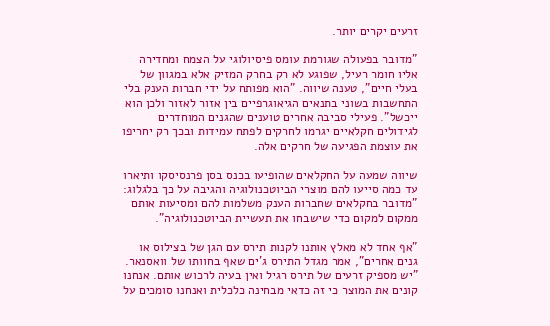זרעים יקרים יותר.

"מדובר בפעולה שגורמת עומס פיסיולוגי על הצמח ומחדירה אליו חומר רעיל, שפוגע לא רק בחרק המזיק אלא במגוון של בעלי חיים", טענה שיווה. "הוא מפותח על ידי חברות הענק בלי התחשבות בשוני בתנאים הגיאוגרפיים בין אזור לאזור ולכן הוא ייכשל". פעילי סביבה אחרים טוענים שהגנים המוחדרים לגידולים חקלאיים יגרמו לחרקים לפתח עמידות ובכך רק יחריפו את עוצמת הפגיעה של חרקים אלה.

שיווה שמעה על החקלאים שהופיעו בכנס בסן פרנסיסקו ותיארו עד כמה סייעו להם מוצרי הביוטכנולוגיה והגיבה על כך בלגלוג: "מדובר בחקלאים שחברות הענק משלמות להם ומסיעות אותם ממקום למקום כדי שישבחו את תעשיית הביוטכנולוגיה".

"אף אחד לא מאלץ אותנו לקנות תירס עם הגן של בצילוס או גנים אחרים", אמר מגדל התירס ג'ים שאף בחוותו של וואסנאר. "יש מספיק זרעים של תירס רגיל ואין בעיה לרכוש אותם. אנחנו קונים את המוצר כי זה כדאי מבחינה כלכלית ואנחנו סומכים על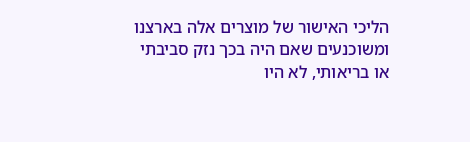הליכי האישור של מוצרים אלה בארצנו ומשוכנעים שאם היה בכך נזק סביבתי או בריאותי, לא היו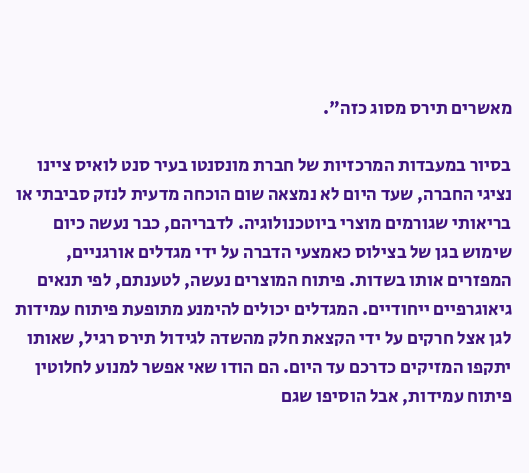מאשרים תירס מסוג כזה".

בסיור במעבדות המרכזיות של חברת מונסנטו בעיר סנט לואיס ציינו נציגי החברה, שעד היום לא נמצאה שום הוכחה מדעית לנזק סביבתי או בריאותי שגורמים מוצרי ביוטכנולוגיה. לדבריהם, כבר נעשה כיום שימוש בגן של בצילוס כאמצעי הדברה על ידי מגדלים אורגניים, המפזרים אותו בשדות. פיתוח המוצרים נעשה, לטענתם, לפי תנאים גיאוגרפיים ייחודיים. המגדלים יכולים להימנע מתופעת פיתוח עמידות לגן אצל חרקים על ידי הקצאת חלק מהשדה לגידול תירס רגיל, שאותו יתקפו המזיקים כדרכם עד היום. הם הודו שאי אפשר למנוע לחלוטין פיתוח עמידות, אבל הוסיפו שגם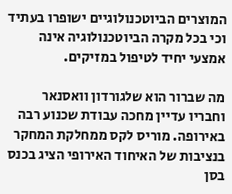המוצרים הביוטכנולוגיים ישופרו בעתיד וכי בכל מקרה הביוטכנולוגיה אינה אמצעי יחיד לטיפול במזיקים.

מה שברור הוא שלגורדון וואסנאר וחבריו עדיין מחכה עבודת שכנוע רבה באירופה. מוריס לקס ממחלקת המחקר בנציבות של האיחוד האירופי הציג בכנס בסן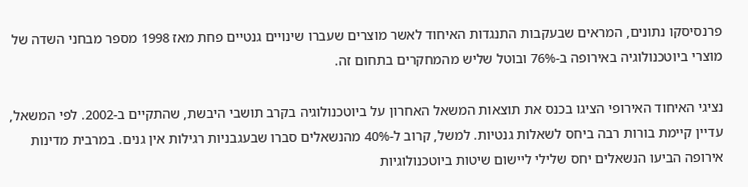פרנסיסקו נתונים, המראים שבעקבות התנגדות האיחוד לאשר מוצרים שעברו שינויים גנטיים פחת מאז 1998 מספר מבחני השדה של מוצרי ביוטכנולוגיה באירופה ב-76% ובוטל שליש מהמחקרים בתחום זה.

נציגי האיחוד האירופי הציגו בכנס את תוצאות המשאל האחרון על ביוטכנולוגיה בקרב תושבי היבשת, שהתקיים ב-2002. לפי המשאל, עדיין קיימת בורות רבה ביחס לשאלות גנטיות. למשל, קרוב ל-40% מהנשאלים סברו שבעגבניות רגילות אין גנים. במרבית מדינות אירופה הביעו הנשאלים יחס שלילי ליישום שיטות ביוטכנולוגיות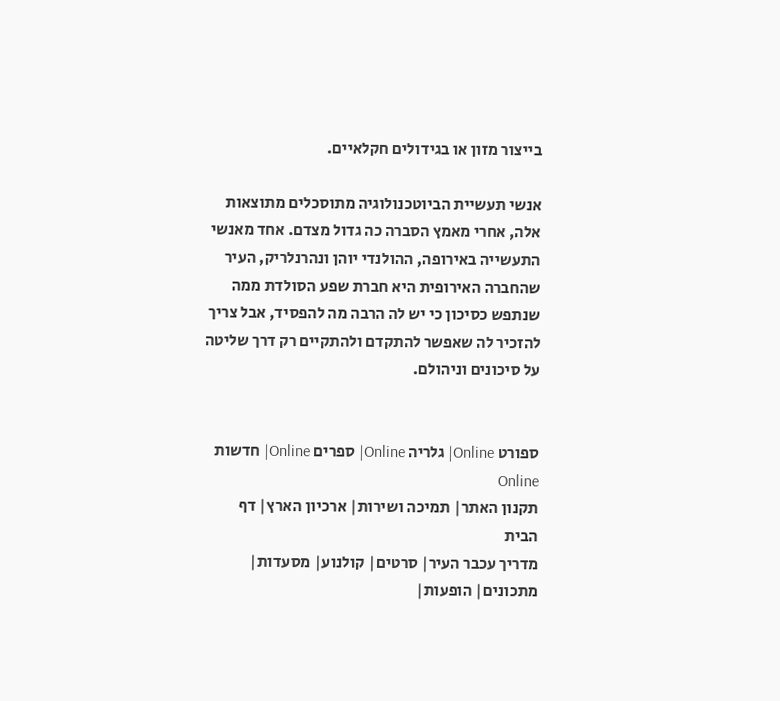בייצור מזון או בגידולים חקלאיים.

אנשי תעשיית הביוטכנולוגיה מתוסכלים מתוצאות אלה, אחרי מאמץ הסברה כה גדול מצדם. אחד מאנשי התעשייה באירופה, ההולנדי יוהן ונהרנלריק, העיר שהחברה האירופית היא חברת שפע הסולדת ממה שנתפש כסיכון כי יש לה הרבה מה להפסיד, אבל צריך להזכיר לה שאפשר להתקדם ולהתקיים רק דרך שליטה על סיכונים וניהולם.


ספורט Online| גלריה Online| ספרים Online| חדשות Online
תקנון האתר| תמיכה ושירות| ארכיון הארץ| דף הבית
מדריך עכבר העיר| סרטים| קולנוע| מסעדות| מתכונים| הופעות|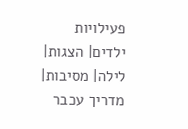פעילויות ילדים| הצגות| לילה| מסיבות| מדריך עכבר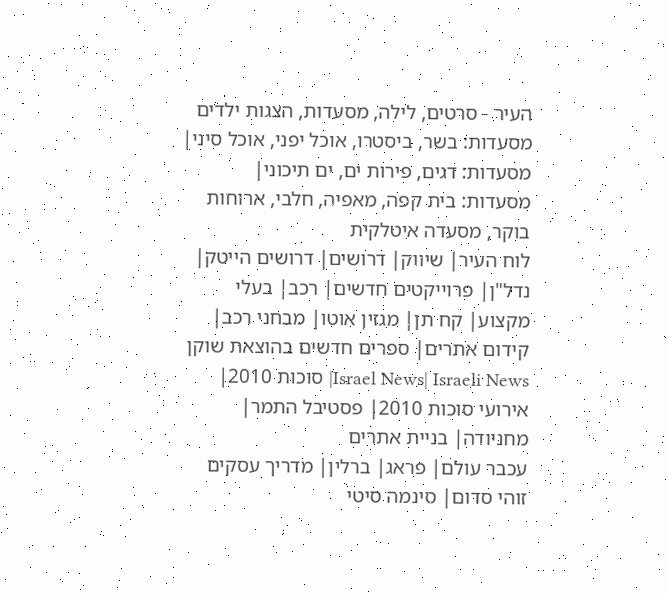העיר - סרטים, לילה, מסעדות, הצגות ילדים
מסעדות: בשר, ביסטרו, אוכל יפני, אוכל סיני| מסעדות: דגים, פירות ים, ים תיכוני| מסעדות: בית קפה, מאפיה, חלבי, ארוחות בוקר, מסעדה איטלקית
לוח העיר| שיווק| דרושים| דרושים הייטק| נדל"ן| פרוייקטים חדשים| רכב| בעלי מקצוע| קח תן| מגזין אוטו| מבחני רכב| קידום אתרים| ספרים חדשים בהוצאת שוקן
Israel News| Israeli News| סוכות 2010| אירועי סוכות 2010| פסטיבל התמר| מחניודה| בניית אתרים
עכבר עולם| פראג| ברלין| מדריך עסקים
זוהי סדום| סינמה סיטי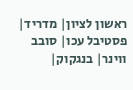ראשון לציון| מדריד| פסטיבל עכו| סובב ווינר| בנגקוק|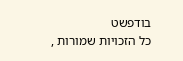בודפשט
כל הזכויות שמורות ,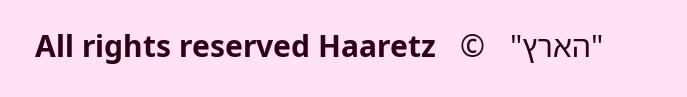"הארץ"   ©   All rights reserved Haaretz